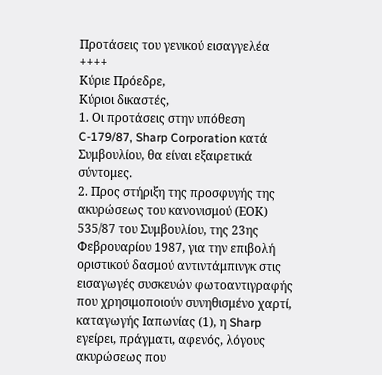Προτάσεις του γενικού εισαγγελέα
++++
Κύριε Πρόεδρε,
Κύριοι δικαστές,
1. Οι προτάσεις στην υπόθεση C-179/87, Sharp Corporation κατά Συμβουλίου, θα είναι εξαιρετικά σύντομες.
2. Προς στήριξη της προσφυγής της ακυρώσεως του κανονισμού (ΕΟΚ) 535/87 του Συμβουλίου, της 23ης Φεβρουαρίου 1987, για την επιβολή οριστικού δασμού αντιντάμπινγκ στις εισαγωγές συσκευών φωτοαντιγραφής που χρησιμοποιούν συνηθισμένο χαρτί, καταγωγής Ιαπωνίας (1), η Sharp εγείρει, πράγματι, αφενός, λόγους ακυρώσεως που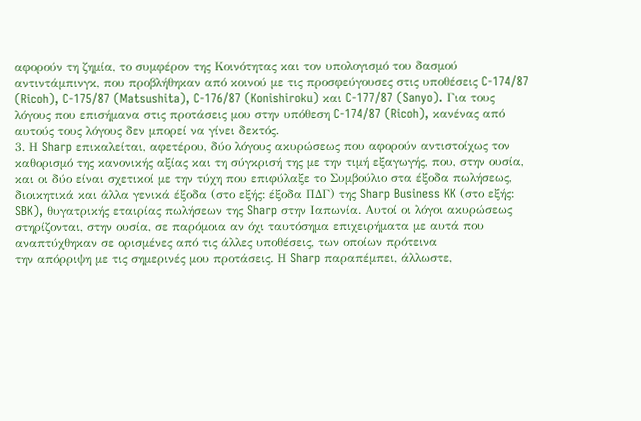αφορούν τη ζημία, το συμφέρον της Κοινότητας και τον υπολογισμό του δασμού αντιντάμπινγκ, που προβλήθηκαν από κοινού με τις προσφεύγουσες στις υποθέσεις C-174/87 (Ricoh), C-175/87 (Matsushita), C-176/87 (Konishiroku) και C-177/87 (Sanyo). Για τους λόγους που επισήμανα στις προτάσεις μου στην υπόθεση C-174/87 (Ricoh), κανένας από αυτούς τους λόγους δεν μπορεί να γίνει δεκτός.
3. Η Sharp επικαλείται, αφετέρου, δύο λόγους ακυρώσεως που αφορούν αντιστοίχως τον καθορισμό της κανονικής αξίας και τη σύγκρισή της με την τιμή εξαγωγής, που, στην ουσία, και οι δύο είναι σχετικοί με την τύχη που επιφύλαξε το Συμβούλιο στα έξοδα πωλήσεως, διοικητικά και άλλα γενικά έξοδα (στο εξής: έξοδα ΠΔΓ) της Sharp Business KK (στο εξής: SBK), θυγατρικής εταιρίας πωλήσεων της Sharp στην Ιαπωνία. Αυτοί οι λόγοι ακυρώσεως στηρίζονται, στην ουσία, σε παρόμοια αν όχι ταυτόσημα επιχειρήματα με αυτά που αναπτύχθηκαν σε ορισμένες από τις άλλες υποθέσεις, των οποίων πρότεινα
την απόρριψη με τις σημερινές μου προτάσεις. Η Sharp παραπέμπει, άλλωστε,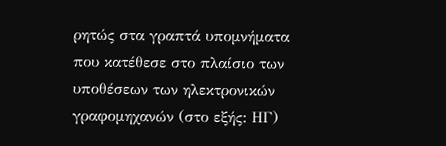ρητώς στα γραπτά υπομνήματα που κατέθεσε στο πλαίσιο των υποθέσεων των ηλεκτρονικών γραφομηχανών (στο εξής: ΗΓ)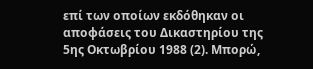επί των οποίων εκδόθηκαν οι αποφάσεις του Δικαστηρίου της 5ης Οκτωβρίου 1988 (2). Μπορώ,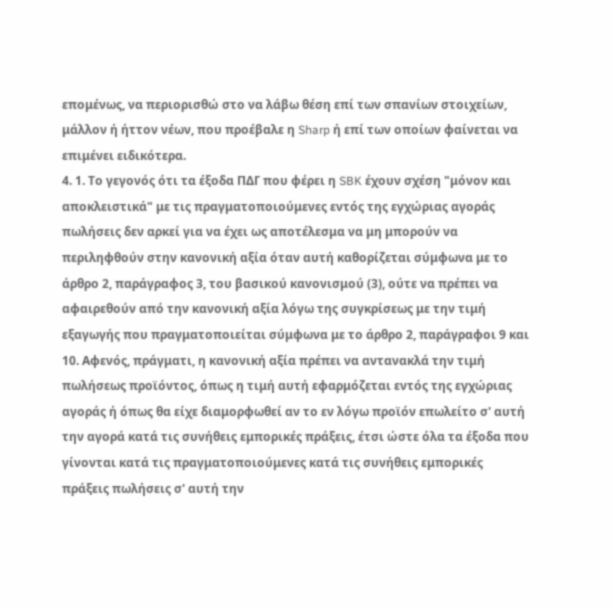επομένως, να περιορισθώ στο να λάβω θέση επί των σπανίων στοιχείων, μάλλον ή ήττον νέων, που προέβαλε η Sharp ή επί των οποίων φαίνεται να επιμένει ειδικότερα.
4. 1. Το γεγονός ότι τα έξοδα ΠΔΓ που φέρει η SBK έχουν σχέση "μόνον και αποκλειστικά" με τις πραγματοποιούμενες εντός της εγχώριας αγοράς πωλήσεις δεν αρκεί για να έχει ως αποτέλεσμα να μη μπορούν να περιληφθούν στην κανονική αξία όταν αυτή καθορίζεται σύμφωνα με το άρθρο 2, παράγραφος 3, του βασικού κανονισμού (3), ούτε να πρέπει να αφαιρεθούν από την κανονική αξία λόγω της συγκρίσεως με την τιμή εξαγωγής που πραγματοποιείται σύμφωνα με το άρθρο 2, παράγραφοι 9 και 10. Αφενός, πράγματι, η κανονική αξία πρέπει να αντανακλά την τιμή πωλήσεως προϊόντος, όπως η τιμή αυτή εφαρμόζεται εντός της εγχώριας αγοράς ή όπως θα είχε διαμορφωθεί αν το εν λόγω προϊόν επωλείτο σ' αυτή την αγορά κατά τις συνήθεις εμπορικές πράξεις, έτσι ώστε όλα τα έξοδα που γίνονται κατά τις πραγματοποιούμενες κατά τις συνήθεις εμπορικές πράξεις πωλήσεις σ' αυτή την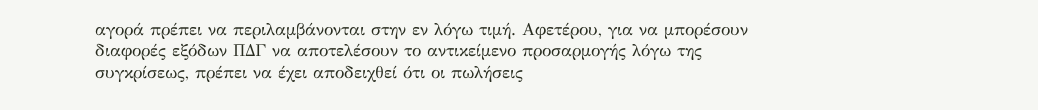αγορά πρέπει να περιλαμβάνονται στην εν λόγω τιμή. Αφετέρου, για να μπορέσουν διαφορές εξόδων ΠΔΓ να αποτελέσουν το αντικείμενο προσαρμογής λόγω της συγκρίσεως, πρέπει να έχει αποδειχθεί ότι οι πωλήσεις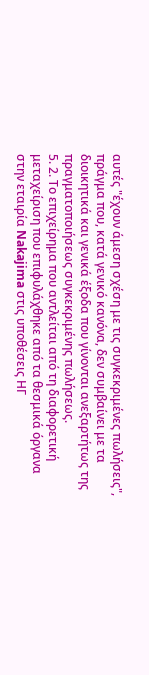αυτές "έχουν άμεση σχέση με τις συγκεκριμένες πωλήσεις", πράγμα που, κατά γενικό κανόνα, δεν συμβαίνει με τα διοικητικά και γενικά έξοδα που γίνονται ανεξαρτήτως της πραγματοποιήσεως συγκεκριμένης πωλήσεως.
5. 2. Το επιχείρημα που αντλείται από τη διαφορετική μεταχείριση που επιφυλάχθηκε από τα θεσμικά όργανα στην εταιρία Nakajima στις υποθέσεις ΗΓ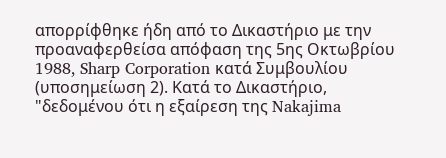απορρίφθηκε ήδη από το Δικαστήριο με την προαναφερθείσα απόφαση της 5ης Οκτωβρίου 1988, Sharp Corporation κατά Συμβουλίου (υποσημείωση 2). Κατά το Δικαστήριο,
"δεδομένου ότι η εξαίρεση της Nakajima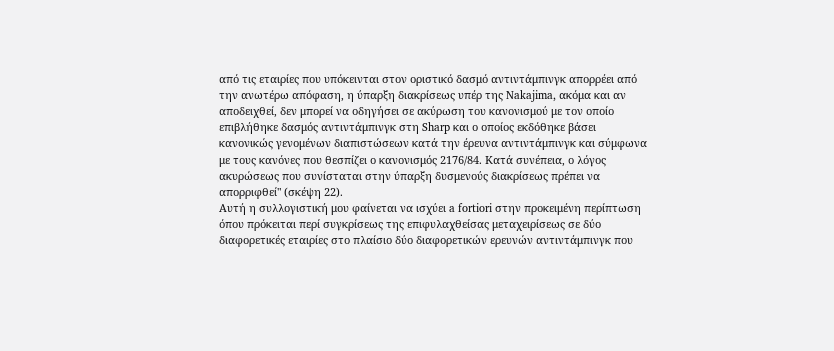από τις εταιρίες που υπόκεινται στον οριστικό δασμό αντιντάμπινγκ απορρέει από την ανωτέρω απόφαση, η ύπαρξη διακρίσεως υπέρ της Nakajima, ακόμα και αν αποδειχθεί, δεν μπορεί να οδηγήσει σε ακύρωση του κανονισμού με τον οποίο επιβλήθηκε δασμός αντιντάμπινγκ στη Sharp και ο οποίος εκδόθηκε βάσει κανονικώς γενομένων διαπιστώσεων κατά την έρευνα αντιντάμπινγκ και σύμφωνα με τους κανόνες που θεσπίζει ο κανονισμός 2176/84. Κατά συνέπεια, ο λόγος ακυρώσεως που συνίσταται στην ύπαρξη δυσμενούς διακρίσεως πρέπει να απορριφθεί" (σκέψη 22).
Αυτή η συλλογιστική μου φαίνεται να ισχύει a fortiori στην προκειμένη περίπτωση όπου πρόκειται περί συγκρίσεως της επιφυλαχθείσας μεταχειρίσεως σε δύο διαφορετικές εταιρίες στο πλαίσιο δύο διαφορετικών ερευνών αντιντάμπινγκ που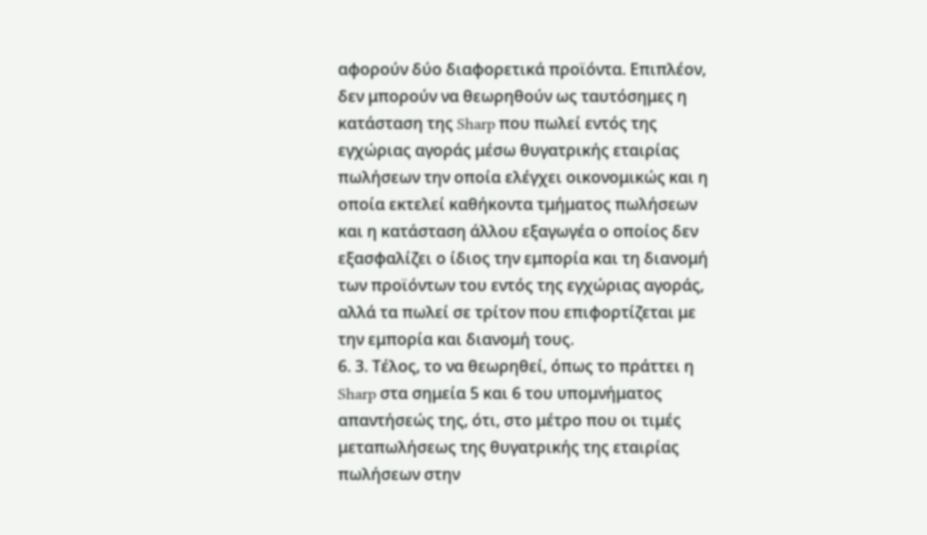αφορούν δύο διαφορετικά προϊόντα. Επιπλέον, δεν μπορούν να θεωρηθούν ως ταυτόσημες η κατάσταση της Sharp που πωλεί εντός της εγχώριας αγοράς μέσω θυγατρικής εταιρίας πωλήσεων την οποία ελέγχει οικονομικώς και η οποία εκτελεί καθήκοντα τμήματος πωλήσεων και η κατάσταση άλλου εξαγωγέα ο οποίος δεν εξασφαλίζει ο ίδιος την εμπορία και τη διανομή των προϊόντων του εντός της εγχώριας αγοράς, αλλά τα πωλεί σε τρίτον που επιφορτίζεται με την εμπορία και διανομή τους.
6. 3. Τέλος, το να θεωρηθεί, όπως το πράττει η Sharp στα σημεία 5 και 6 του υπομνήματος απαντήσεώς της, ότι, στο μέτρο που οι τιμές μεταπωλήσεως της θυγατρικής της εταιρίας πωλήσεων στην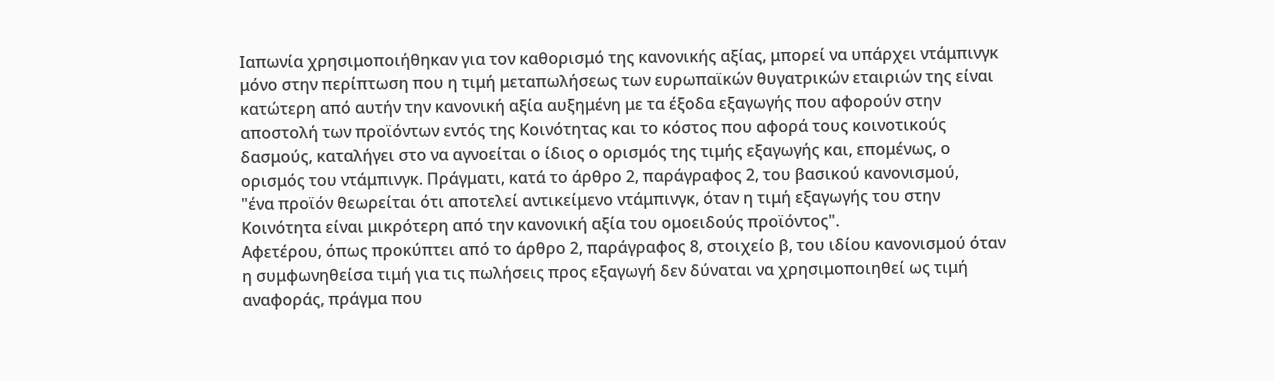Ιαπωνία χρησιμοποιήθηκαν για τον καθορισμό της κανονικής αξίας, μπορεί να υπάρχει ντάμπινγκ μόνο στην περίπτωση που η τιμή μεταπωλήσεως των ευρωπαϊκών θυγατρικών εταιριών της είναι κατώτερη από αυτήν την κανονική αξία αυξημένη με τα έξοδα εξαγωγής που αφορούν στην αποστολή των προϊόντων εντός της Κοινότητας και το κόστος που αφορά τους κοινοτικούς δασμούς, καταλήγει στο να αγνοείται ο ίδιος ο ορισμός της τιμής εξαγωγής και, επομένως, ο ορισμός του ντάμπινγκ. Πράγματι, κατά το άρθρο 2, παράγραφος 2, του βασικού κανονισμού,
"ένα προϊόν θεωρείται ότι αποτελεί αντικείμενο ντάμπινγκ, όταν η τιμή εξαγωγής του στην Κοινότητα είναι μικρότερη από την κανονική αξία του ομοειδούς προϊόντος".
Αφετέρου, όπως προκύπτει από το άρθρο 2, παράγραφος 8, στοιχείο β, του ιδίου κανονισμού όταν η συμφωνηθείσα τιμή για τις πωλήσεις προς εξαγωγή δεν δύναται να χρησιμοποιηθεί ως τιμή αναφοράς, πράγμα που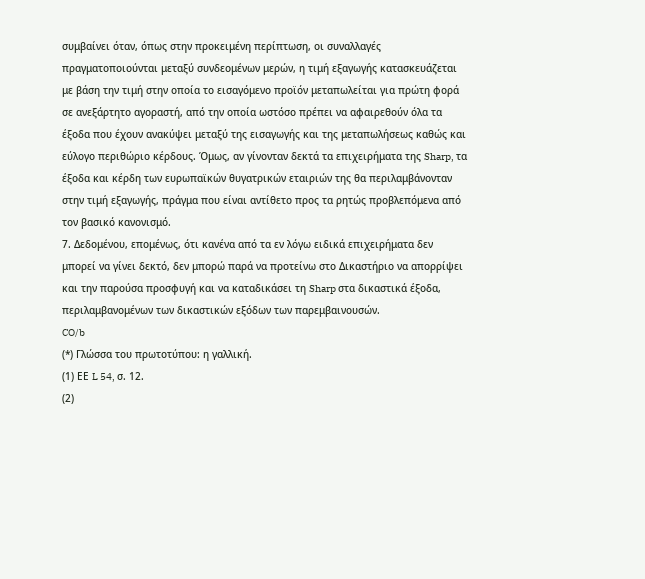συμβαίνει όταν, όπως στην προκειμένη περίπτωση, οι συναλλαγές πραγματοποιούνται μεταξύ συνδεομένων μερών, η τιμή εξαγωγής κατασκευάζεται με βάση την τιμή στην οποία το εισαγόμενο προϊόν μεταπωλείται για πρώτη φορά σε ανεξάρτητο αγοραστή, από την οποία ωστόσο πρέπει να αφαιρεθούν όλα τα έξοδα που έχουν ανακύψει μεταξύ της εισαγωγής και της μεταπωλήσεως καθώς και εύλογο περιθώριο κέρδους. Όμως, αν γίνονταν δεκτά τα επιχειρήματα της Sharp, τα έξοδα και κέρδη των ευρωπαϊκών θυγατρικών εταιριών της θα περιλαμβάνονταν στην τιμή εξαγωγής, πράγμα που είναι αντίθετο προς τα ρητώς προβλεπόμενα από τον βασικό κανονισμό.
7. Δεδομένου, επομένως, ότι κανένα από τα εν λόγω ειδικά επιχειρήματα δεν μπορεί να γίνει δεκτό, δεν μπορώ παρά να προτείνω στο Δικαστήριο να απορρίψει και την παρούσα προσφυγή και να καταδικάσει τη Sharp στα δικαστικά έξοδα, περιλαμβανομένων των δικαστικών εξόδων των παρεμβαινουσών.
CO/b
(*) Γλώσσα του πρωτοτύπου: η γαλλική.
(1) ΕΕ L 54, σ. 12.
(2)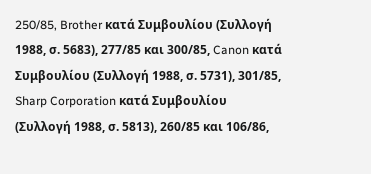250/85, Brother κατά Συμβουλίου (Συλλογή 1988, σ. 5683), 277/85 και 300/85, Canon κατά Συμβουλίου (Συλλογή 1988, σ. 5731), 301/85, Sharp Corporation κατά Συμβουλίου (Συλλογή 1988, σ. 5813), 260/85 και 106/86,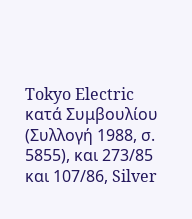Tokyo Electric κατά Συμβουλίου (Συλλογή 1988, σ. 5855), και 273/85 και 107/86, Silver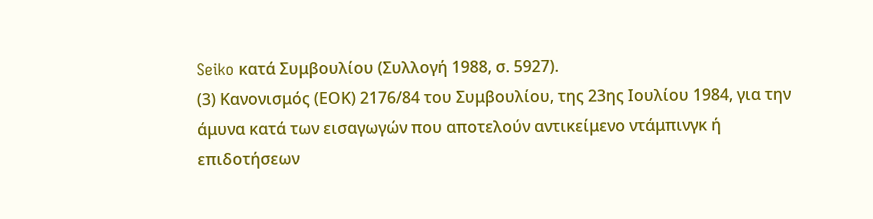Seiko κατά Συμβουλίου (Συλλογή 1988, σ. 5927).
(3) Κανονισμός (ΕΟΚ) 2176/84 του Συμβουλίου, της 23ης Ιουλίου 1984, για την άμυνα κατά των εισαγωγών που αποτελούν αντικείμενο ντάμπινγκ ή επιδοτήσεων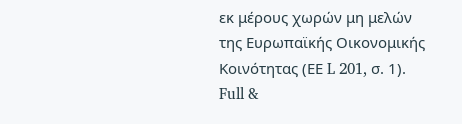εκ μέρους χωρών μη μελών της Ευρωπαϊκής Οικονομικής Κοινότητας (ΕΕ L 201, σ. 1).
Full &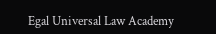Egal Universal Law Academy